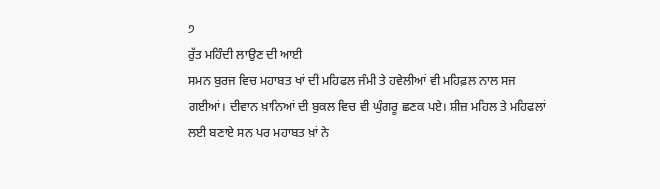੭
ਰੁੱਤ ਮਹਿੰਦੀ ਲਾਉਣ ਦੀ ਆਈ
ਸਮਨ ਬੁਰਜ ਵਿਚ ਮਹਾਬਤ ਖਾਂ ਦੀ ਮਹਿਫਲ ਜੰਮੀ ਤੇ ਹਵੇਲੀਆਂ ਵੀ ਮਹਿਫ਼ਲ ਨਾਲ ਸਜ ਗਈਆਂ। ਦੀਵਾਨ ਖ਼ਾਨਿਆਂ ਦੀ ਬੁਕਲ ਵਿਚ ਵੀ ਘੁੰਗਰੂ ਛਣਕ ਪਏ। ਸ਼ੀਜ਼ ਮਹਿਲ ਤੇ ਮਹਿਫਲਾਂ ਲਈ ਬਣਾਏ ਸਨ ਪਰ ਮਹਾਬਤ ਖ਼ਾਂ ਨੇ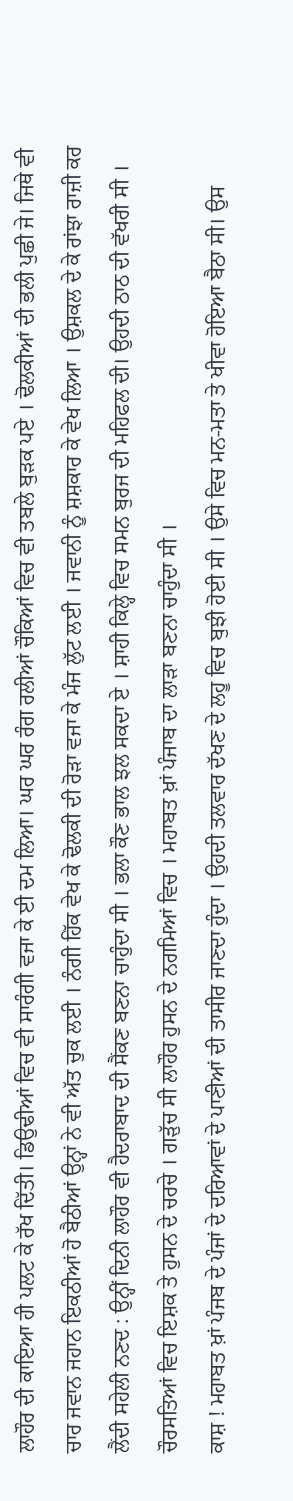ਲਾਹੌਰ ਦੀ ਕਾਇਆ ਹੀ ਪਲਟ ਕੇ ਰੱਖ ਦਿੱਤੀ। ਡਿਉਢੀਆਂ ਵਿਚ ਵੀ ਸਾਰੰਗੀ ਵਜਾ ਕੇ ਈ ਦਮ ਲਿਆ। ਘਰ ਘਰ ਰੰਗ ਰਲੀਆਂ ਚੌਕਿਆਂ ਵਿਚ ਵੀ ਤਬਲੇ ਬੁੜਕ ਪਏ । ਢੋਲਕੀਆਂ ਦੀ ਭਲੀ ਪੁਛੀ ਜੇ। ਜਿਥੇ ਵੀ ਚਾਰ ਜਵਾਨ ਜਹਾਨ ਇਕਠੀਆਂ ਹੋ ਬੈਠੀਆਂ ਉਨ੍ਹਾਂ ਨੇ ਵੀ ਅੱਤ ਚੁਕ ਲਈ । ਨੰਗੀ ਹਿੱਕ ਵੇਖ ਕੇ ਢੋਲਕੀ ਦੀ ਰੋੜਾ ਵਜਾ ਕੇ ਮੰਜ ਲੁੱਟ ਲਈ । ਜਵਾਨੀ ਨੂੰ ਸ਼ਸ਼ਕਾਰ ਕੇ ਵੇਖ ਲਿਆ । ਉਸ਼ਕਲ ਦੇ ਕੇ ਰਾਂਝਾ ਰਾਜ਼ੀ ਕਰ ਲੈਂਦੀ ਸਹੇਲੀ ਨਣਦ : ਉਨ੍ਹੀਂ ਦਿਨੀ ਲਾਹੌਰ ਵੀ ਹੈਦਰਾਬਾਦ ਦੀ ਸੈਂਕਣ ਬਣਨਾ ਚਾਹੁੰਦਾ ਸੀ । ਭਲਾ ਕੌਣ ਭਾਲ ਝਲ ਸਕਦਾ ਏ । ਸ਼ਾਹੀ ਕਿਲ੍ਹੇ ਵਿਚ ਸਮਨ ਬੁਰਜ ਦੀ ਮਹਿਫਲ ਦੀ। ਉਹਦੀ ਠਾਠ ਦੀ ਵੱਖਰੀ ਸੀ । ਚੌਰਸਤਿਆਂ ਵਿਚ ਇਸ਼ਕ ਤੇ ਹੁਸਨ ਦੇ ਚਰਚੇ । ਗੜੁੱਚ ਸੀ ਲਾਹੌਰ ਹੁਸਨ ਦੇ ਨਗਮਿਆਂ ਵਿਚ । ਮਹਾਬਤ ਖ਼ਾਂ ਪੰਜਾਬ ਦਾ ਲਾੜਾ ਬਣਨਾ ਚਾਹੁੰਦਾ ਸੀ ।
ਕਾਸ਼ ! ਮਹਾਬਤ ਖ਼ਾਂ ਪੰਜਬ ਦੇ ਪੰਜਾਂ ਦੇ ਦਰਿਆਵਾਂ ਦੇ ਪਾਣੀਆਂ ਦੀ ਤਾਸੀਰ ਜਾਣਦਾ ਹੁੰਦਾ । ਉਹਦੀ ਤਲਵਾਰ ਦੱਖਣ ਦੇ ਲਹੂ ਵਿਚ ਬੁਝੀ ਹੋਈ ਸੀ । ਉਸੇ ਵਿਚ ਮਨ-ਮਤਾ ਤੇ ਖੀਵਾ ਹੋਇਆ ਬੈਠਾ ਸੀ। ਉਸ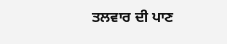ਤਲਵਾਰ ਦੀ ਪਾਣ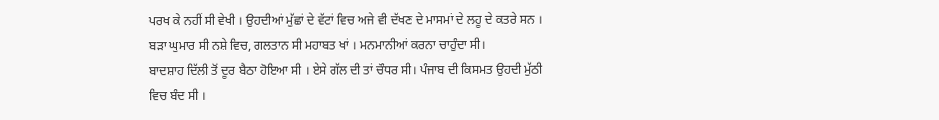ਪਰਖ ਕੇ ਨਹੀਂ ਸੀ ਵੇਖੀ । ਉਹਦੀਆਂ ਮੁੱਛਾਂ ਦੇ ਵੱਟਾਂ ਵਿਚ ਅਜੇ ਵੀ ਦੱਖਣ ਦੇ ਮਾਸਮਾਂ ਦੇ ਲਹੂ ਦੇ ਕਤਰੇ ਸਨ । ਬੜਾ ਘੁਮਾਰ ਸੀ ਨਸ਼ੇ ਵਿਚ, ਗਲਤਾਨ ਸੀ ਮਹਾਬਤ ਖਾਂ । ਮਨਮਾਨੀਆਂ ਕਰਨਾ ਚਾਹੁੰਦਾ ਸੀ।
ਬਾਦਸ਼ਾਹ ਦਿੱਲੀ ਤੋਂ ਦੂਰ ਬੈਠਾ ਹੋਇਆ ਸੀ । ਏਸੇ ਗੱਲ ਦੀ ਤਾਂ ਚੌਧਰ ਸੀ। ਪੰਜਾਬ ਦੀ ਕਿਸਮਤ ਉਹਦੀ ਮੁੱਠੀ ਵਿਚ ਬੰਦ ਸੀ ।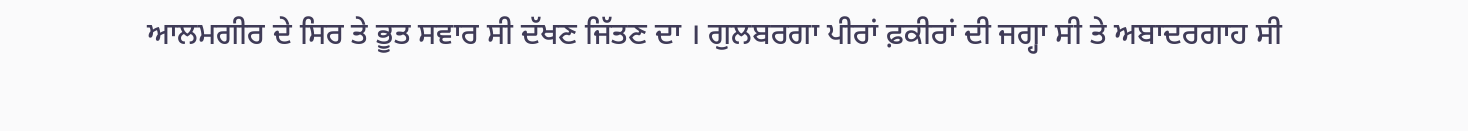ਆਲਮਗੀਰ ਦੇ ਸਿਰ ਤੇ ਭੂਤ ਸਵਾਰ ਸੀ ਦੱਖਣ ਜਿੱਤਣ ਦਾ । ਗੁਲਬਰਗਾ ਪੀਰਾਂ ਫ਼ਕੀਰਾਂ ਦੀ ਜਗ੍ਹਾ ਸੀ ਤੇ ਅਬਾਦਰਗਾਹ ਸੀ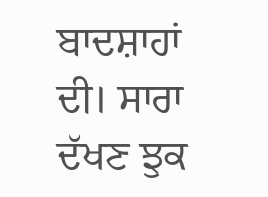ਬਾਦਸ਼ਾਹਾਂ ਦੀ। ਸਾਰਾ ਦੱਖਣ ਝੁਕ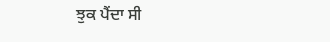ਝੁਕ ਪੈਂਦਾ ਸੀ